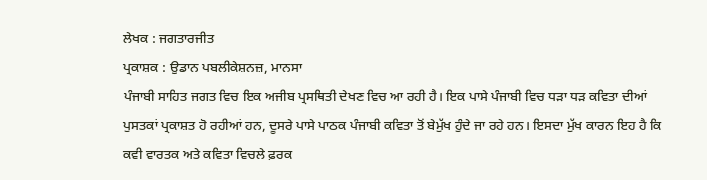ਲੇਖਕ : ਜਗਤਾਰਜੀਤ
ਪ੍ਰਕਾਸ਼ਕ : ਉਡਾਨ ਪਬਲੀਕੇਸ਼ਨਜ਼, ਮਾਨਸਾ
ਪੰਜਾਬੀ ਸਾਹਿਤ ਜਗਤ ਵਿਚ ਇਕ ਅਜੀਬ ਪ੍ਰਸਥਿਤੀ ਦੇਖਣ ਵਿਚ ਆ ਰਹੀ ਹੈ। ਇਕ ਪਾਸੇ ਪੰਜਾਬੀ ਵਿਚ ਧੜਾ ਧੜ ਕਵਿਤਾ ਦੀਆਂ ਪੁਸਤਕਾਂ ਪ੍ਰਕਾਸ਼ਤ ਹੋ ਰਹੀਆਂ ਹਨ, ਦੂਸਰੇ ਪਾਸੇ ਪਾਠਕ ਪੰਜਾਬੀ ਕਵਿਤਾ ਤੋਂ ਬੇਮੁੱਖ ਹੁੰਦੇ ਜਾ ਰਹੇ ਹਨ। ਇਸਦਾ ਮੁੱਖ ਕਾਰਨ ਇਹ ਹੈ ਕਿ ਕਵੀ ਵਾਰਤਕ ਅਤੇ ਕਵਿਤਾ ਵਿਚਲੇ ਫ਼ਰਕ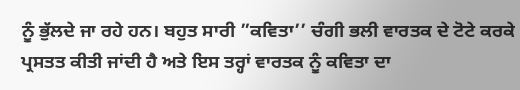ਨੂੰ ਭੁੱਲਦੇ ਜਾ ਰਹੇ ਹਨ। ਬਹੁਤ ਸਾਰੀ ”ਕਵਿਤਾ’’ ਚੰਗੀ ਭਲੀ ਵਾਰਤਕ ਦੇ ਟੋਟੇ ਕਰਕੇ ਪ੍ਰਸਤਤ ਕੀਤੀ ਜਾਂਦੀ ਹੈ ਅਤੇ ਇਸ ਤਰ੍ਹਾਂ ਵਾਰਤਕ ਨੂੰ ਕਵਿਤਾ ਦਾ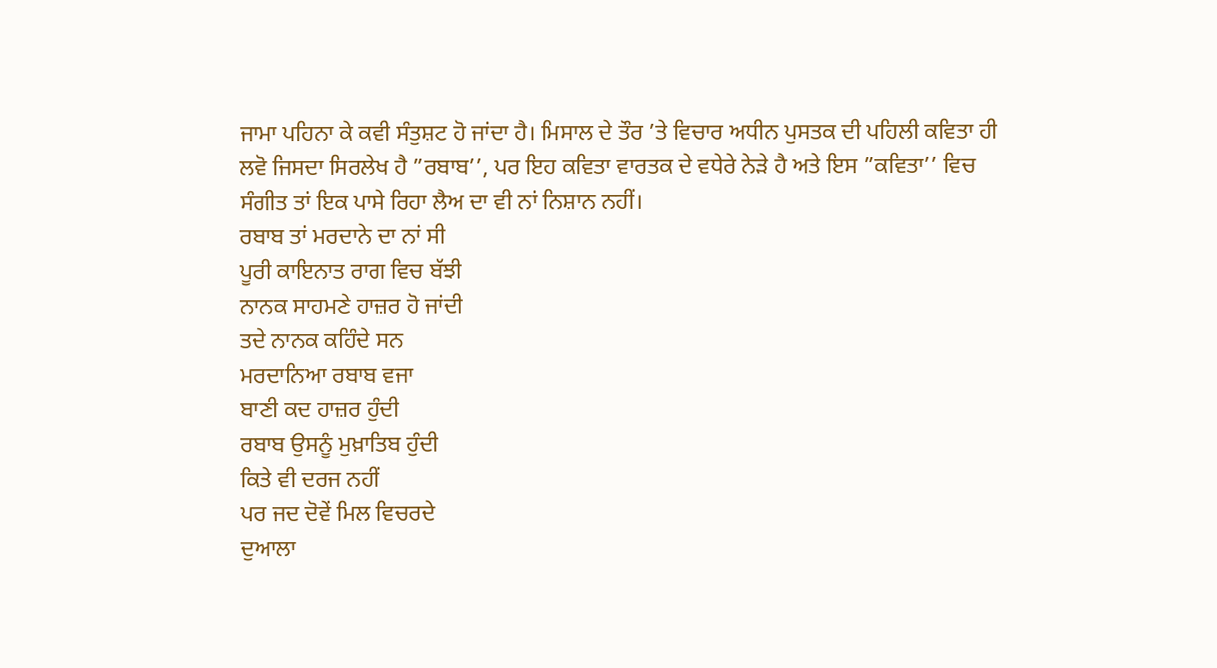ਜਾਮਾ ਪਹਿਨਾ ਕੇ ਕਵੀ ਸੰਤੁਸ਼ਟ ਹੋ ਜਾਂਦਾ ਹੈ। ਮਿਸਾਲ ਦੇ ਤੌਰ ’ਤੇ ਵਿਚਾਰ ਅਧੀਨ ਪੁਸਤਕ ਦੀ ਪਹਿਲੀ ਕਵਿਤਾ ਹੀ ਲਵੋ ਜਿਸਦਾ ਸਿਰਲੇਖ ਹੈ ”ਰਬਾਬ’’, ਪਰ ਇਹ ਕਵਿਤਾ ਵਾਰਤਕ ਦੇ ਵਧੇਰੇ ਨੇੜੇ ਹੈ ਅਤੇ ਇਸ ”ਕਵਿਤਾ’’ ਵਿਚ ਸੰਗੀਤ ਤਾਂ ਇਕ ਪਾਸੇ ਰਿਹਾ ਲੈਅ ਦਾ ਵੀ ਨਾਂ ਨਿਸ਼ਾਨ ਨਹੀਂ।
ਰਬਾਬ ਤਾਂ ਮਰਦਾਨੇ ਦਾ ਨਾਂ ਸੀ
ਪੂਰੀ ਕਾਇਨਾਤ ਰਾਗ ਵਿਚ ਬੱਝੀ
ਨਾਨਕ ਸਾਹਮਣੇ ਹਾਜ਼ਰ ਹੋ ਜਾਂਦੀ
ਤਦੇ ਨਾਨਕ ਕਹਿੰਦੇ ਸਨ
ਮਰਦਾਨਿਆ ਰਬਾਬ ਵਜਾ
ਬਾਣੀ ਕਦ ਹਾਜ਼ਰ ਹੁੰਦੀ
ਰਬਾਬ ਉਸਨੂੰ ਮੁਖ਼ਾਤਿਬ ਹੁੰਦੀ
ਕਿਤੇ ਵੀ ਦਰਜ ਨਹੀਂ
ਪਰ ਜਦ ਦੋਵੇਂ ਮਿਲ ਵਿਚਰਦੇ
ਦੁਆਲਾ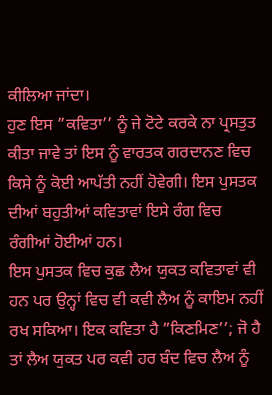ਕੀਲਿਆ ਜਾਂਦਾ।
ਹੁਣ ਇਸ ”ਕਵਿਤਾ’’ ਨੂੰ ਜੇ ਟੋਟੇ ਕਰਕੇ ਨਾ ਪ੍ਰਸਤੁਤ ਕੀਤਾ ਜਾਵੇ ਤਾਂ ਇਸ ਨੂੰ ਵਾਰਤਕ ਗਰਦਾਨਣ ਵਿਚ ਕਿਸੇ ਨੂੰ ਕੋਈ ਆਪੱਤੀ ਨਹੀਂ ਹੋਵੇਗੀ। ਇਸ ਪੁਸਤਕ ਦੀਆਂ ਬਹੁਤੀਆਂ ਕਵਿਤਾਵਾਂ ਇਸੇ ਰੰਗ ਵਿਚ ਰੰਗੀਆਂ ਹੋਈਆਂ ਹਨ।
ਇਸ ਪੁਸਤਕ ਵਿਚ ਕੁਛ ਲੈਅ ਯੁਕਤ ਕਵਿਤਾਵਾਂ ਵੀ ਹਨ ਪਰ ਉਨ੍ਹਾਂ ਵਿਚ ਵੀ ਕਵੀ ਲੈਅ ਨੂੰ ਕਾਇਮ ਨਹੀਂ ਰਖ ਸਕਿਆ। ਇਕ ਕਵਿਤਾ ਹੈ ”ਕਿਣਮਿਣ’’; ਜੋ ਹੈ ਤਾਂ ਲੈਅ ਯੁਕਤ ਪਰ ਕਵੀ ਹਰ ਬੰਦ ਵਿਚ ਲੈਅ ਨੂੰ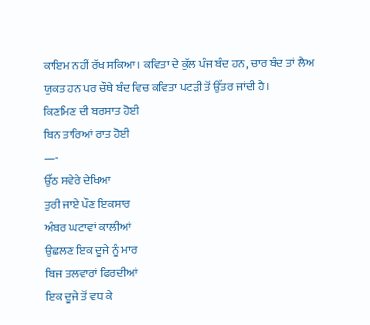ਕਾਇਮ ਨਹੀਂ ਰੱਖ ਸਕਿਆ। ਕਵਿਤਾ ਦੇ ਕੁੱਲ ਪੰਜ ਬੰਦ ਹਨ, ਚਾਰ ਬੰਦ ਤਾਂ ਲੈਅ ਯੁਕਤ ਹਨ ਪਰ ਚੌਥੇ ਬੰਦ ਵਿਚ ਕਵਿਤਾ ਪਟੜੀ ਤੋਂ ਉੱਤਰ ਜਾਂਦੀ ਹੈ।
ਕਿਣਮਿਣ ਦੀ ਬਰਸਾਤ ਹੋਈ
ਬਿਨ ਤਾਰਿਆਂ ਰਾਤ ਹੋਈ
—-
ਉੱਠ ਸਵੇਰੇ ਦੇਖਿਆ
ਤੁਰੀ ਜਾਏ ਪੌਣ ਇਕਸਾਰ
ਅੰਬਰ ਘਟਾਵਾਂ ਕਾਲੀਆਂ
ਉਛਲਣ ਇਕ ਦੂਜੇ ਨੂੰ ਮਾਰ
ਬਿਜ ਤਲਵਾਰਾਂ ਫਿਰਦੀਆਂ
ਇਕ ਦੂਜੇ ਤੋਂ ਵਧ ਕੇ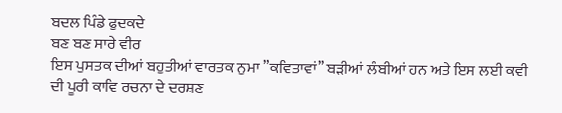ਬਦਲ ਪਿੰਡੇ ਫੁਦਕਦੇ
ਬਣ ਬਣ ਸਾਰੇ ਵੀਰ
ਇਸ ਪੁਸਤਕ ਦੀਆਂ ਬਹੁਤੀਆਂ ਵਾਰਤਕ ਨੁਮਾ ”ਕਵਿਤਾਵਾਂ’’ ਬੜੀਆਂ ਲੰਬੀਆਂ ਹਨ ਅਤੇ ਇਸ ਲਈ ਕਵੀ ਦੀ ਪੂਰੀ ਕਾਵਿ ਰਚਨਾ ਦੇ ਦਰਸ਼ਣ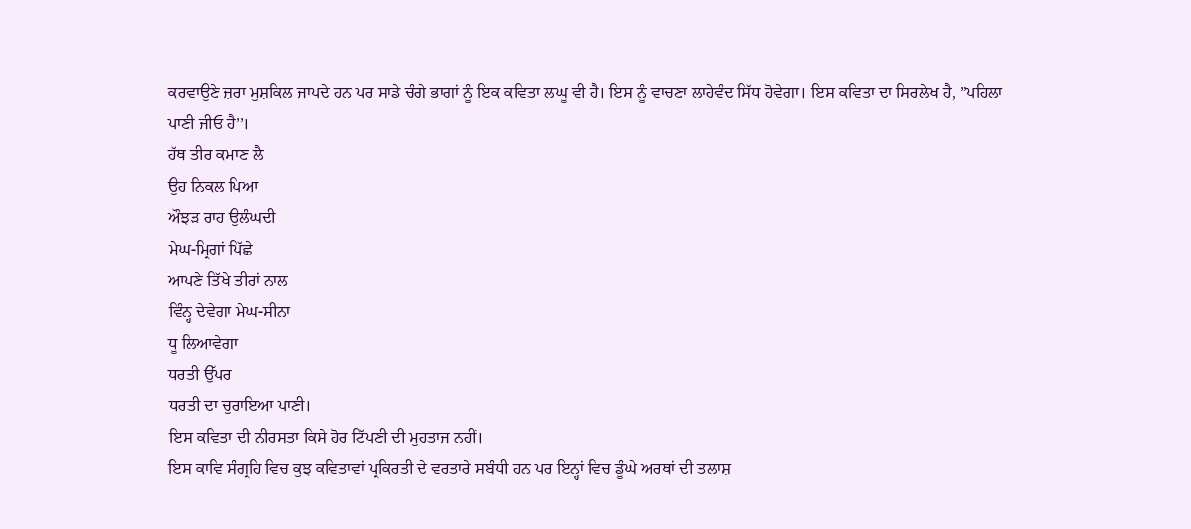ਕਰਵਾਉਣੇ ਜ਼ਰਾ ਮੁਸ਼ਕਿਲ ਜਾਪਦੇ ਹਨ ਪਰ ਸਾਡੇ ਚੰਗੇ ਭਾਗਾਂ ਨੂੰ ਇਕ ਕਵਿਤਾ ਲਘੂ ਵੀ ਹੈ। ਇਸ ਨੂੰ ਵਾਚਣਾ ਲਾਹੇਵੰਦ ਸਿੱਧ ਹੋਵੇਗਾ। ਇਸ ਕਵਿਤਾ ਦਾ ਸਿਰਲੇਖ ਹੈ, ”ਪਹਿਲਾ ਪਾਣੀ ਜੀਓ ਹੈ’’।
ਹੱਥ ਤੀਰ ਕਮਾਣ ਲੈ
ਉਹ ਨਿਕਲ ਪਿਆ
ਔਝੜ ਰਾਹ ਉਲੰਘਦੀ
ਮੇਘ-ਮ੍ਰਿਗਾਂ ਪਿੱਛੇ
ਆਪਣੇ ਤਿੱਖੇ ਤੀਰਾਂ ਨਾਲ
ਵਿੰਨ੍ਹ ਦੇਵੇਗਾ ਮੇਘ-ਸੀਨਾ
ਧੂ ਲਿਆਵੇਗਾ
ਧਰਤੀ ਉੱਪਰ
ਧਰਤੀ ਦਾ ਚੁਰਾਇਆ ਪਾਣੀ।
ਇਸ ਕਵਿਤਾ ਦੀ ਨੀਰਸਤਾ ਕਿਸੇ ਹੋਰ ਟਿੱਪਣੀ ਦੀ ਮੁਹਤਾਜ ਨਹੀਂ।
ਇਸ ਕਾਵਿ ਸੰਗ੍ਰਹਿ ਵਿਚ ਕੁਝ ਕਵਿਤਾਵਾਂ ਪ੍ਰਕਿਰਤੀ ਦੇ ਵਰਤਾਰੇ ਸਬੰਧੀ ਹਨ ਪਰ ਇਨ੍ਹਾਂ ਵਿਚ ਡੂੰਘੇ ਅਰਥਾਂ ਦੀ ਤਲਾਸ਼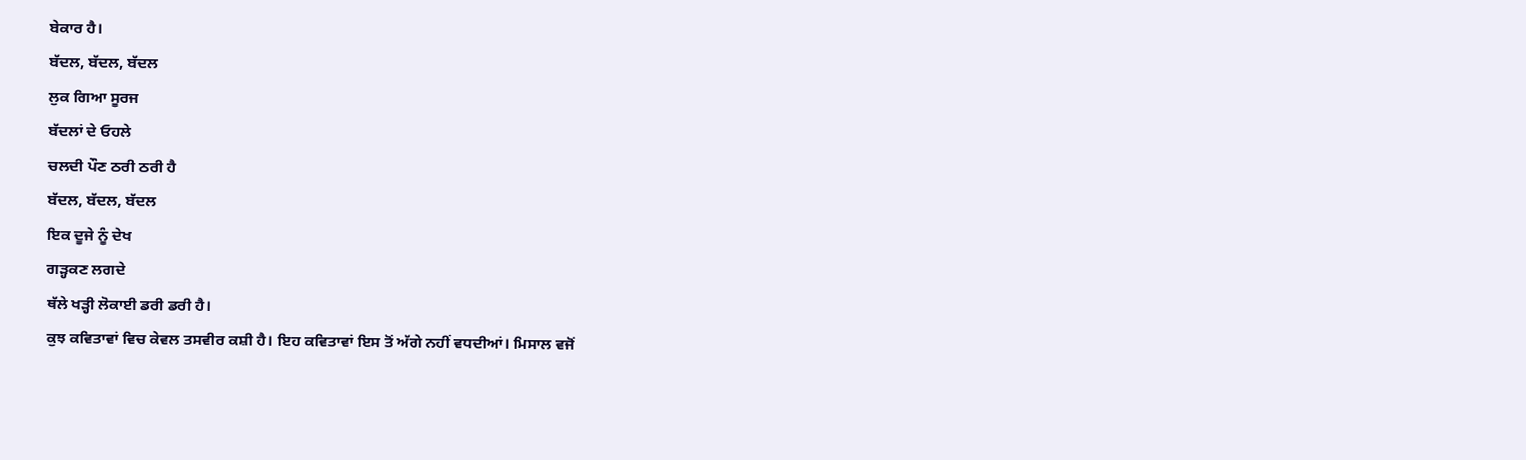ਬੇਕਾਰ ਹੈ।
ਬੱਦਲ, ਬੱਦਲ, ਬੱਦਲ
ਲੁਕ ਗਿਆ ਸੂਰਜ
ਬੱਦਲਾਂ ਦੇ ਓਹਲੇ
ਚਲਦੀ ਪੌਣ ਠਰੀ ਠਰੀ ਹੈ
ਬੱਦਲ, ਬੱਦਲ, ਬੱਦਲ
ਇਕ ਦੂਜੇ ਨੂੰ ਦੇਖ
ਗੜ੍ਹਕਣ ਲਗਦੇ
ਥੱਲੇ ਖੜ੍ਹੀ ਲੋਕਾਈ ਡਰੀ ਡਰੀ ਹੈ।
ਕੁਝ ਕਵਿਤਾਵਾਂ ਵਿਚ ਕੇਵਲ ਤਸਵੀਰ ਕਸ਼ੀ ਹੈ। ਇਹ ਕਵਿਤਾਵਾਂ ਇਸ ਤੋਂ ਅੱਗੇ ਨਹੀਂ ਵਧਦੀਆਂ। ਮਿਸਾਲ ਵਜੋਂ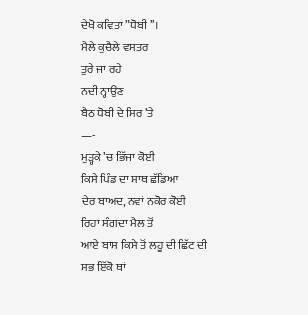ਦੇਖੋ ਕਵਿਤਾ ”ਧੋਬੀ’’।
ਮੈਲੇ ਕੁਚੈਲੇ ਵਸਤਰ
ਤੁਰੇ ਜਾ ਰਹੇ
ਨਦੀ ਨ੍ਹਾਉਣ
ਬੈਠ ਧੋਬੀ ਦੇ ਸਿਰ ’ਤੇ
—-
ਮੁੜ੍ਹਕੇ ’ਚ ਭਿੱਜਾ ਕੋਈ
ਕਿਸੇ ਪਿੰਡ ਦਾ ਸਾਥ ਛੱਡਿਆ
ਦੇਰ ਬਾਅਦ, ਨਵਾਂ ਨਕੋਰ ਕੋਈ
ਰਿਹਾ ਸੰਗਦਾ ਮੈਲ ਤੋਂ
ਆਏ ਬਾਸ ਕਿਸੇ ਤੋਂ ਲਹੂ ਦੀ ਛਿੱਟ ਦੀ
ਸਭ ਇੱਕੋ ਥਾਂ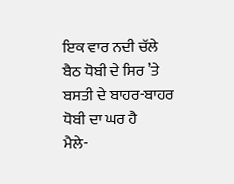ਇਕ ਵਾਰ ਨਦੀ ਚੱਲੇ
ਬੈਠ ਧੋਬੀ ਦੇ ਸਿਰ ’ਤੇ
ਬਸਤੀ ਦੇ ਬਾਹਰ-ਬਾਹਰ
ਧੋਬੀ ਦਾ ਘਰ ਹੈ
ਮੈਲੇ-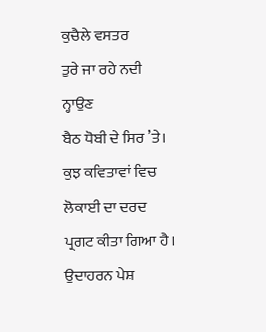ਕੁਚੈਲੇ ਵਸਤਰ
ਤੁਰੇ ਜਾ ਰਹੇ ਨਦੀ ਨ੍ਹਾਉਣ
ਬੈਠ ਧੋਬੀ ਦੇ ਸਿਰ ’ਤੇ।
ਕੁਝ ਕਵਿਤਾਵਾਂ ਵਿਚ ਲੋਕਾਈ ਦਾ ਦਰਦ ਪ੍ਰਗਟ ਕੀਤਾ ਗਿਆ ਹੈ। ਉਦਾਹਰਨ ਪੇਸ਼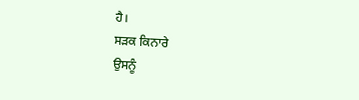ਹੈ।
ਸੜਕ ਕਿਨਾਰੇ
ਉਸਨੂੰ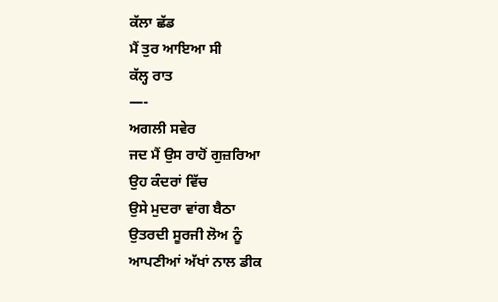ਕੱਲਾ ਛੱਡ
ਮੈਂ ਤੁਰ ਆਇਆ ਸੀ
ਕੱਲ੍ਹ ਰਾਤ
—-
ਅਗਲੀ ਸਵੇਰ
ਜਦ ਮੈਂ ਉਸ ਰਾਹੋਂ ਗੁਜ਼ਰਿਆ
ਉਹ ਕੰਦਰਾਂ ਵਿੱਚ
ਉਸੇ ਮੁਦਰਾ ਵਾਂਗ ਬੈਠਾ
ਉਤਰਦੀ ਸੂਰਜੀ ਲੋਅ ਨੂੰ
ਆਪਣੀਆਂ ਅੱਖਾਂ ਨਾਲ ਡੀਕ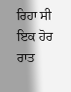ਰਿਹਾ ਸੀ
ਇਕ ਹੋਰ ਰਾਤ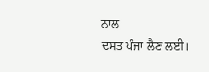ਨਾਲ
ਦਸਤ ਪੰਜਾ ਲੈਣ ਲਈ।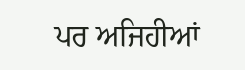ਪਰ ਅਜਿਹੀਆਂ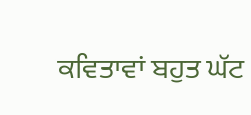ਕਵਿਤਾਵਾਂ ਬਹੁਤ ਘੱਟ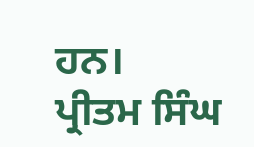ਹਨ।
ਪ੍ਰੀਤਮ ਸਿੰਘ